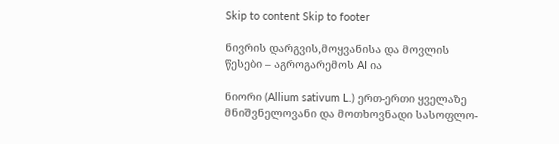Skip to content Skip to footer

ნივრის დარგვის,მოყვანისა და მოვლის წესები – აგროგარემოს AI ია

ნიორი (Allium sativum L.) ერთ-ერთი ყველაზე მნიშვნელოვანი და მოთხოვნადი სასოფლო-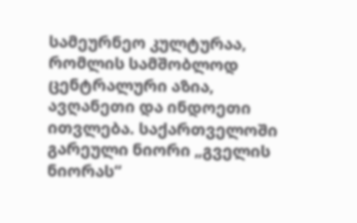სამეურნეო კულტურაა, რომლის სამშობლოდ ცენტრალური აზია, ავღანეთი და ინდოეთი ითვლება. საქართველოში გარეული ნიორი „გველის ნიორას“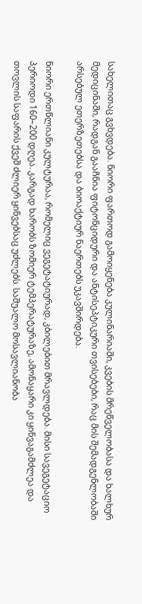სახელითაც გვხვდება. ნიორი ფართოდ გამოიყენება კულინარიაში, კვების მრეწველობასა და ხალხურ მედიცინაში, რადგან გააჩნია ფიტონციდური და ანტისეპტიკური თვისებები, რაც მის შემადგენლობაში არსებულ ეთერზეთებსა და ბიოაქტიურ ნაერთებს უკავშირდება.

ნიორი ერთწლიანი კულტურაა, რომელიც ვეგეტატიურად, კბილებით მრავლდება. მისი სავეგეტაციო პერიოდი 160–200 დღეა. კარგად ხარობს ზომიერ ტემპერატურაზე, ამონაყარი კი ყინვაგამძლეა და თოვლის საფარის ქვეშ ძლიერ ყინვებსაც უძლებს. საშუალო მოსავლიანობა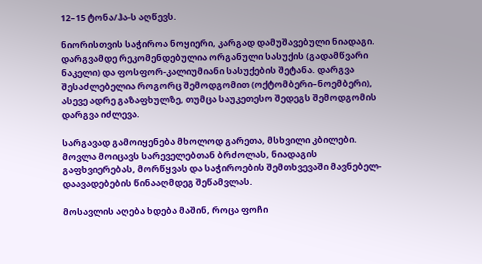12–15 ტონა/ჰა-ს აღწევს.

ნიორისთვის საჭიროა ნოყიერი, კარგად დამუშავებული ნიადაგი. დარგვამდე რეკომენდებულია ორგანული სასუქის (გადამწვარი ნაკელი) და ფოსფორ-კალიუმიანი სასუქების შეტანა. დარგვა შესაძლებელია როგორც შემოდგომით (ოქტომბერი–ნოემბერი), ასევე ადრე გაზაფხულზე, თუმცა საუკეთესო შედეგს შემოდგომის დარგვა იძლევა.

სარგავად გამოიყენება მხოლოდ გარეთა, მსხვილი კბილები. მოვლა მოიცავს სარეველებთან ბრძოლას, ნიადაგის გაფხვიერებას, მორწყვას და საჭიროების შემთხვევაში მავნებელ-დაავადებების წინააღმდეგ შეწამვლას.

მოსავლის აღება ხდება მაშინ, როცა ფოჩი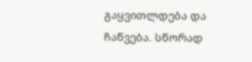გაყვითლდება და ჩაწვება. სწორად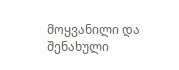მოყვანილი და შენახული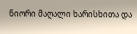ნიორი მაღალი ხარისხითა და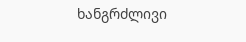ხანგრძლივი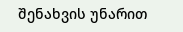შენახვის უნარით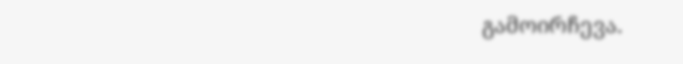გამოირჩევა.